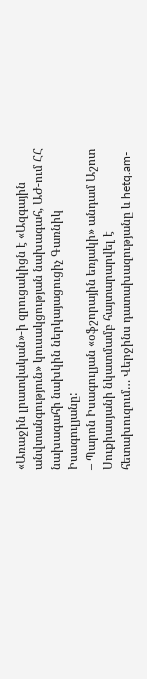«Առաջին լրատվական»-ի զրուցակիցն է «Ազգային անվտանգություն» կուսակցության նախագահ, ԱԺ-ում ՀՀ նախագահի նախկին ներկայացուցիչ Գառնիկ Իսագուլյանը:
– Պարոն Իսագուլյան «օֆշորային եռյակի» անդամ Աշոտ Սուքիասյանի նկատմամբ հայտարարվել է հետախուզում… Վերջինս դատախազությանը և hetq.am-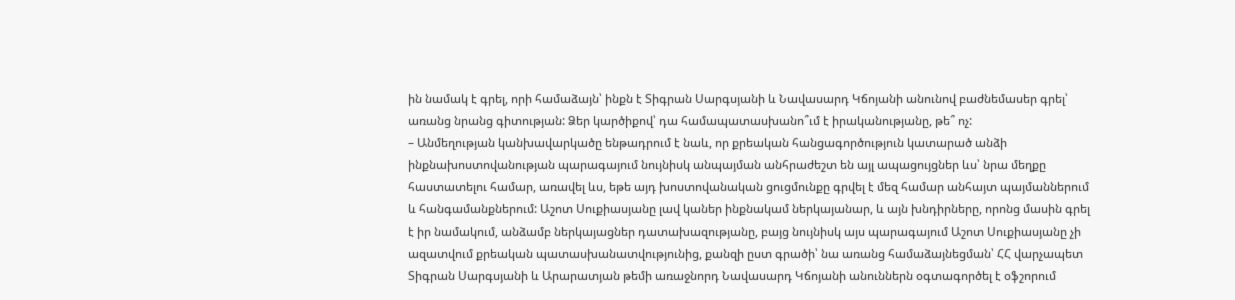ին նամակ է գրել, որի համաձայն՝ ինքն է Տիգրան Սարգսյանի և Նավասարդ Կճոյանի անունով բաժնեմասեր գրել՝ առանց նրանց գիտության: Ձեր կարծիքով՝ դա համապատասխանո՞ւմ է իրականությանը, թե՞ ոչ:
– Անմեղության կանխավարկածը ենթադրում է նաև, որ քրեական հանցագործություն կատարած անձի ինքնախոստովանության պարագայում նույնիսկ անպայման անհրաժեշտ են այլ ապացույցներ ևս՝ նրա մեղքը հաստատելու համար, առավել ևս, եթե այդ խոստովանական ցուցմունքը գրվել է մեզ համար անհայտ պայմաններում և հանգամանքներում: Աշոտ Սուքիասյանը լավ կաներ ինքնակամ ներկայանար, և այն խնդիրները, որոնց մասին գրել է իր նամակում, անձամբ ներկայացներ դատախազությանը, բայց նույնիսկ այս պարագայում Աշոտ Սուքիասյանը չի ազատվում քրեական պատասխանատվությունից, քանզի ըստ գրածի՝ նա առանց համաձայնեցման՝ ՀՀ վարչապետ Տիգրան Սարգսյանի և Արարատյան թեմի առաջնորդ Նավասարդ Կճոյանի անուններն օգտագործել է օֆշորում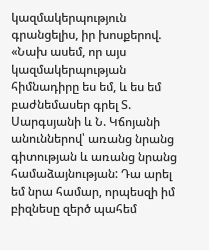կազմակերպություն գրանցելիս, իր խոսքերով. «Նախ ասեմ, որ այս կազմակերպության հիմնադիրը ես եմ, և ես եմ բաժնեմասեր գրել Տ. Սարգսյանի և Ն. Կճոյանի անուններով՝ առանց նրանց գիտության և առանց նրանց համաձայնության: Դա արել եմ նրա համար, որպեսզի իմ բիզնեսը զերծ պահեմ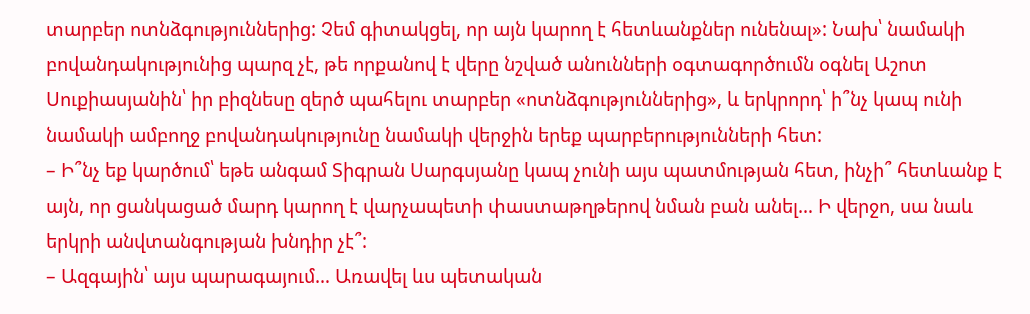տարբեր ոտնձգություններից: Չեմ գիտակցել, որ այն կարող է հետևանքներ ունենալ»: Նախ՝ նամակի բովանդակությունից պարզ չէ, թե որքանով է վերը նշված անունների օգտագործումն օգնել Աշոտ Սուքիասյանին՝ իր բիզնեսը զերծ պահելու տարբեր «ոտնձգություններից», և երկրորդ՝ ի՞նչ կապ ունի նամակի ամբողջ բովանդակությունը նամակի վերջին երեք պարբերությունների հետ:
– Ի՞նչ եք կարծում՝ եթե անգամ Տիգրան Սարգսյանը կապ չունի այս պատմության հետ, ինչի՞ հետևանք է այն, որ ցանկացած մարդ կարող է վարչապետի փաստաթղթերով նման բան անել… Ի վերջո, սա նաև երկրի անվտանգության խնդիր չէ՞:
– Ազգային՝ այս պարագայում… Առավել ևս պետական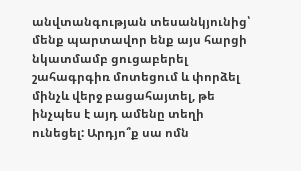անվտանգության տեսանկյունից՝ մենք պարտավոր ենք այս հարցի նկատմամբ ցուցաբերել շահագրգիռ մոտեցում և փորձել մինչև վերջ բացահայտել, թե ինչպես է այդ ամենը տեղի ունեցել: Արդյո՞ք սա ոմն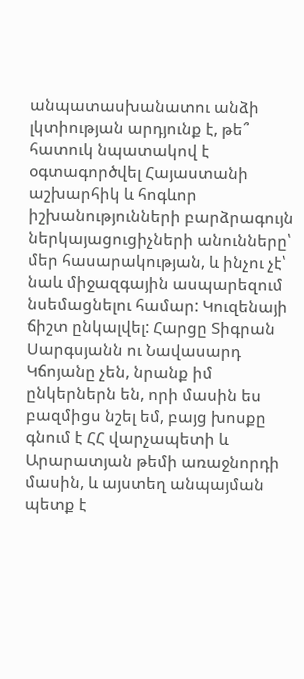անպատասխանատու անձի լկտիության արդյունք է, թե՞ հատուկ նպատակով է օգտագործվել Հայաստանի աշխարհիկ և հոգևոր իշխանությունների բարձրագույն ներկայացուցիչների անունները՝ մեր հասարակության, և ինչու չէ՝ նաև միջազգային ասպարեզում նսեմացնելու համար: Կուզենայի ճիշտ ընկալվել: Հարցը Տիգրան Սարգսյանն ու Նավասարդ Կճոյանը չեն, նրանք իմ ընկերներն են, որի մասին ես բազմիցս նշել եմ, բայց խոսքը գնում է ՀՀ վարչապետի և Արարատյան թեմի առաջնորդի մասին, և այստեղ անպայման պետք է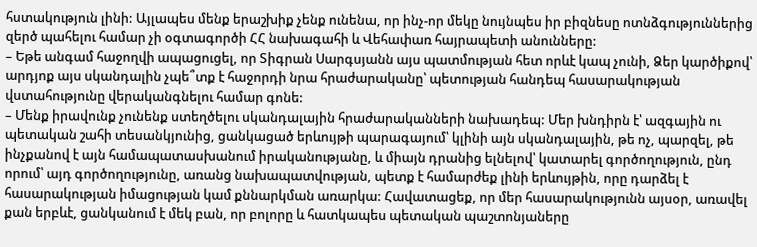հստակություն լինի: Այլապես մենք երաշխիք չենք ունենա, որ ինչ-որ մեկը նույնպես իր բիզնեսը ոտնձգություններից զերծ պահելու համար չի օգտագործի ՀՀ նախագահի և Վեհափառ հայրապետի անունները:
– Եթե անգամ հաջողվի ապացուցել, որ Տիգրան Սարգսյանն այս պատմության հետ որևէ կապ չունի, Ձեր կարծիքով՝ արդյոք այս սկանդալին չպե՞տք է հաջորդի նրա հրաժարականը՝ պետության հանդեպ հասարակության վստահությունը վերականգնելու համար գոնե:
– Մենք իրավունք չունենք ստեղծելու սկանդալային հրաժարականների նախադեպ: Մեր խնդիրն է՝ ազգային ու պետական շահի տեսանկյունից, ցանկացած երևույթի պարագայում՝ կլինի այն սկանդալային, թե ոչ, պարզել, թե ինչքանով է այն համապատասխանում իրականությանը, և միայն դրանից ելնելով՝ կատարել գործողություն, ընդ որում՝ այդ գործողությունը, առանց նախապատվության, պետք է համարժեք լինի երևույթին, որը դարձել է հասարակության իմացության կամ քննարկման առարկա: Հավատացեք, որ մեր հասարակությունն այսօր, առավել քան երբևէ, ցանկանում է մեկ բան, որ բոլորը և հատկապես պետական պաշտոնյաները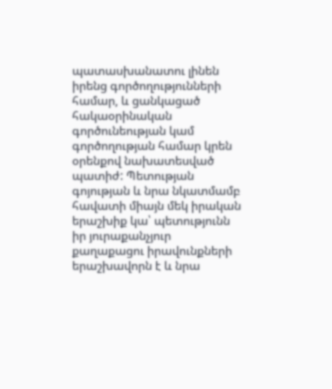պատասխանատու լինեն իրենց գործողությունների համար, և ցանկացած հակաօրինական գործունեության կամ գործողության համար կրեն օրենքով նախատեսված պատիժ: Պետության գոյության և նրա նկատմամբ հավատի միայն մեկ իրական երաշխիք կա՝ պետությունն իր յուրաքանչյուր քաղաքացու իրավունքների երաշխավորն է և նրա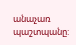անաչառ պաշտպանը: